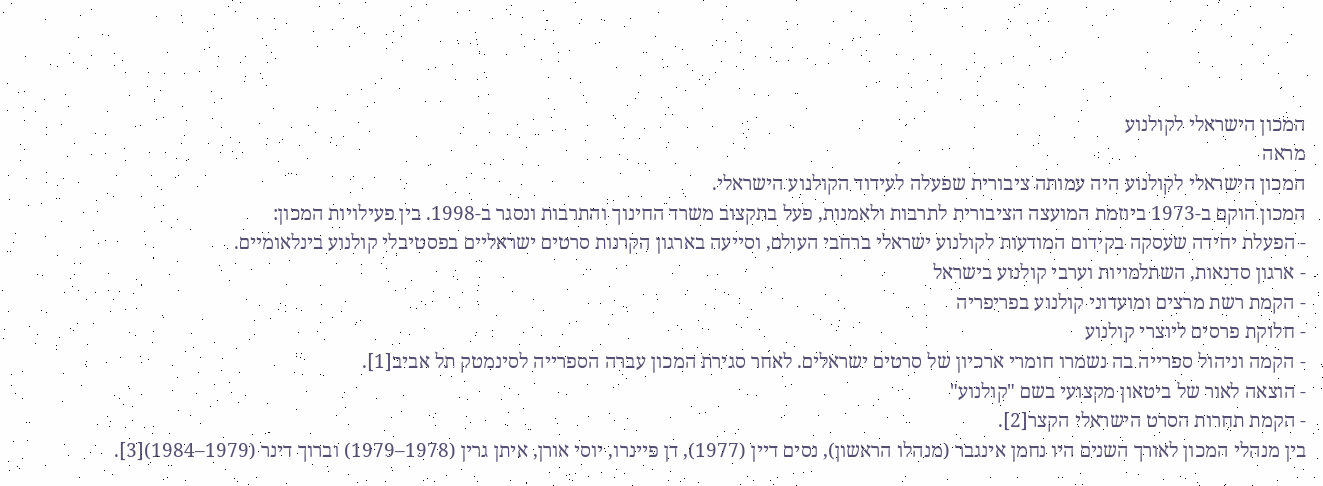המכון הישראלי לקולנוע
מראה
המכון הישראלי לקולנוע היה עמותה ציבורית שפעלה לעידוד הקולנוע הישראלי.
המכון הוקם ב-1973 ביוזמת המועצה הציבורית לתרבות ולאמנות, פעל בתקצוב משרד החינוך והתרבות ונסגר ב-1998. בין פעילויות המכון:
- הפעלת יחידה שעסקה בקידום המודעות לקולנוע ישראלי ברחבי העולם, וסייעה בארגון הקרנות סרטים ישראליים בפסטיבלי קולנוע בינלאומיים.
- ארגון סדנאות, השתלמויות וערבי קולנוע בישראל
- הקמת רשת מרצים ומועדוני קולנוע בפריפריה
- חלוקת פרסים ליוצרי קולנוע
- הקמה וניהול ספרייה בה נשמרו חומרי ארכיון של סרטים ישראלים. לאחר סגירת המכון עברה הספרייה לסינמטק תל אביב[1].
- הוצאה לאור של ביטאון מקצועי בשם "קולנוע"
- הקמת תחרות הסרט הישראלי הקצר[2].
בין מנהלי המכון לאורך השנים היו נחמן אינגבר (מנהלו הראשון), נסים דיין (1977), דן פיינרו, יוסי אורן, איתן גרין (1978–1979) וברוך דינר (1979–1984)[3].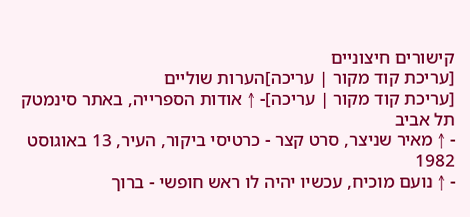קישורים חיצוניים
[עריכת קוד מקור | עריכה]הערות שוליים
[עריכת קוד מקור | עריכה]- ↑ אודות הספרייה, באתר סינמטק תל אביב
- ↑ מאיר שניצר, סרט קצר - כרטיסי ביקור, העיר, 13 באוגוסט 1982
- ↑ נועם מוכיח, עכשיו יהיה לו ראש חופשי - ברוך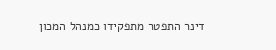דינר התפטר מתפקידו כמנהל המכון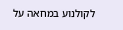לקולנוע במחאה על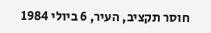חוסר תקציב, העיר, 6 ביולי 1984